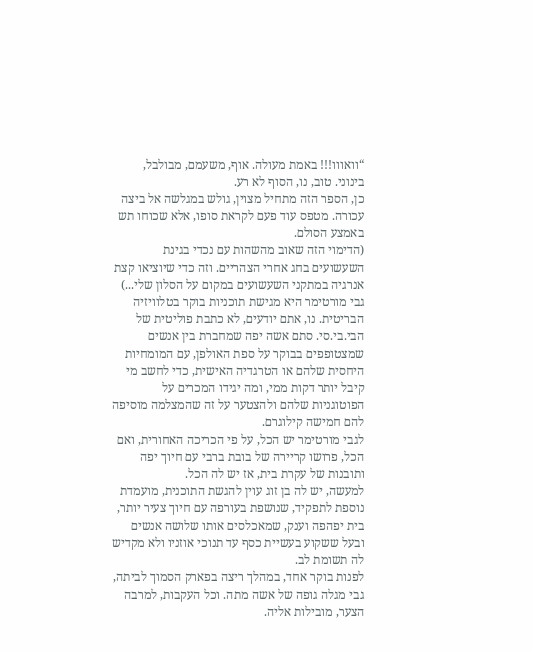“וואווו!!! באמת מעולה. אוף, משעמם, מבולבל, בינוני. טוב, נו, הסוף לא רע.
כן, הספר הזה מתחיל מצוין, גולש במגלשה אל ביצה עכורה. מטפס עוד פעם לקראת סופו, אלא שכוחו תש באמצע הסולם.
(הדימוי הזה שאוב מהשהות עם נכדי בגינת השעשועים בחג אחרי הצהריים. וזה כדי שיוציאו קצת אנרגיה במתקני השעשועים במקום על הסלון שלי...)
גבי מורטימר היא מגישת תוכניות בוקר בטלוויזיה הבריטית. נו, אתם יודעים, לא כתבת פוליטית של הבי.בי.סי. סתם אשה יפה שמחברת בין אנשים שמצטופפים בבוקר על ספת האולפן, עם המומחיות היחסית שלהם או הטרגדיה האישית, כדי לחשב מי קיבל יותר דקות ממי, ומה יגידו המכרים על הפוטוגניות שלהם ולהצטער על זה שהמצלמה מוסיפה להם חמישה קילוגרם.
לגבי מורטימר יש הכל, על פי הכריכה האחורית, ואם הכל, פרושו קריירה של בובת ברבי עם חיוך יפה ותובנות של עקרת בית, אז יש לה הכל.
למעשה, יש לה בן זוג עוין להגשת התוכנית, מועמדת נוספת לתפקיד, שנושפת בעורפה עם חיוך צעיר יותר, בית יפהפה וענק, שמאכלסים אותו שלושה אנשים ובעל ששקוע בעשיית כסף עד תנוכי אוזניו ולא מקדיש לה תשומת לב.
לפנות בוקר אחד, במהלך ריצה בפארק הסמוך לביתה, גבי מגלה גופה של אשה מתה. וכל העקבות, למרבה הצער, מובילות אליה.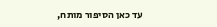עד כאן הסיפור מותח,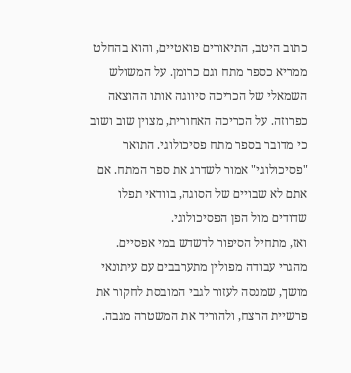כתוב היטב, התיאורים פואטיים, והוא בהחלט ממריא כספר מתח וגם כרומן. על המשולש השמאלי של הכריכה סיווגה אותו ההוצאה כפרוזה. על הכריכה האחורית, מצוין שוב ושוב כי מדובר בספר מתח פסיכולוגי. התואר "פסיכולוגי" אמור לשדרג את ספר המתח. אם אתם לא שבויים של הסוגה, בוודאי תפלו שדודים מול הפן הפסיכולוגי.
ואז, מתחיל הסיפור לדשדש במי אפסיים. מהגרי עבודה מפולין מתערבבים עם עיתונאי מושך, שמנסה לעזור לגבי המובסת לחקור את פרשיית הרצח, ולהוריד את המשטרה מגבה.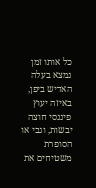כל אותו זמן נמצא בעלה האדיש ביפן, באיזה יעוץ פיננסי חוצה יבשות, וגבי או הסופרת משטיחים את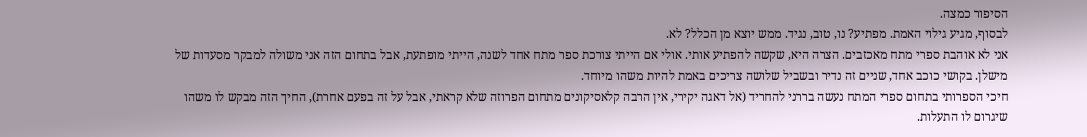הסיפור כמצה.
לבסוף, מגיע גילוי האמת. מפתיע? נו, טוב, נגיד. ממש יוצא מן הכלל? לא.
אני לא אוהבת ספרי מתח מאכזבים. הצרה היא, שקשה להפתיע אותי. אולי אם הייתי צורכת ספר מתח אחד לשנה, הייתי מופתעת, אבל בתחום הזה אני משולה למבקר מסעדות של מישלן. בקושי כוכב אחד, שניים זה נדיר ובשביל שלושה צריכים באמת להיות משהו מיוחד.
חיכי הספרותי בתחום ספרי המתח נעשה בררני להחריד (אל דאגה יקירי, אין הרבה קלאסיקונים מתחום הפרוזה שלא קראתי, אבל על זה בפעם אחרת), החיך הזה מבקש לו משהו שיגרום לו התעלות.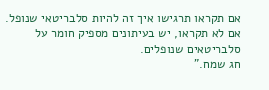אם תקראו תרגישו איך זה להיות סלבריטאי שנופל. אם לא תקראו, יש בעיתונים מספיק חומר על סלבריטאים שנופלים.
חג שמח.”